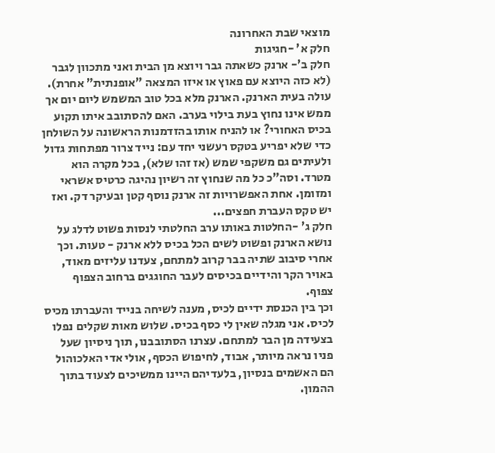מוצאי שבת האחרונה
חלק א' -חגיגות
חלק ב'- ארנק כשאתה גבר ויוצא מן הבית ואני מתכוון לגבר (לא כזה היוצא עם פאוץ או איזו המצאה "אופנתית" אחרת). עולה בעית הארנק. הארנק מלא בכל טוב המשמש ליום יום אך ממש אינו נחוץ בעת בילוי בערב. האם להסתובב איתו תקוע בכיס האחורי? או להניח אותו בהזדמנות הראשונה על השולחן כדי שלא יפריע בטקס רעשני יחד עם: נייד צרור מפתחות גדול ולעיתים גם משקפי שמש (אז זהו שלא), בכל מקרה הוא מטרד. וסה"כ כל מה שנחוץ זה רשיון נהיגה כרטיס אשראי ומזומן. אחת האפשרויות זה ארנק נוסף קטן ובעיקר דק. ואז יש טקס העברת חפצים...
חלק ג' -החלטות באותו ערב החלטתי לנסות פשוט לדלג על נושא הארנק ופשוט לשים הכל בכיס ללא ארנק - טעות. וכך אחרי סיבוב שתיה בבר קרוב למתחם, צעדנו עליזים מאוד, באויר הקר והידיים בכיסים לעבר החוגגים ברחוב הצפוף צפוף.
וכך בין הכנסת ידיים לכיס, מענה לשיחה בנייד והעברתו מכיס לכיס. אני מגלה שאין לי כסף בכיס. שלוש מאות שקלים נפלו בצעידה מן הבר למתחם. עצרנו הסתובבנו, תוך ניסיון שעל פניו נראה מיותר, אבוד, לחיפוש הכסף, אולי אדי האלכוהול הם האשמים בנסיון, בלעדיהם היינו ממשיכים לצעוד בתוך ההמון.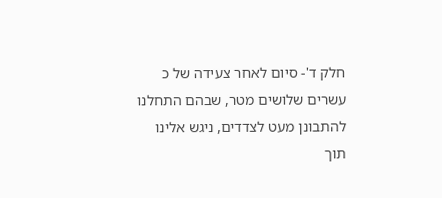חלק ד'- סיום לאחר צעידה של כ עשרים שלושים מטר, שבהם התחלנו להתבונן מעט לצדדים, ניגש אלינו תוך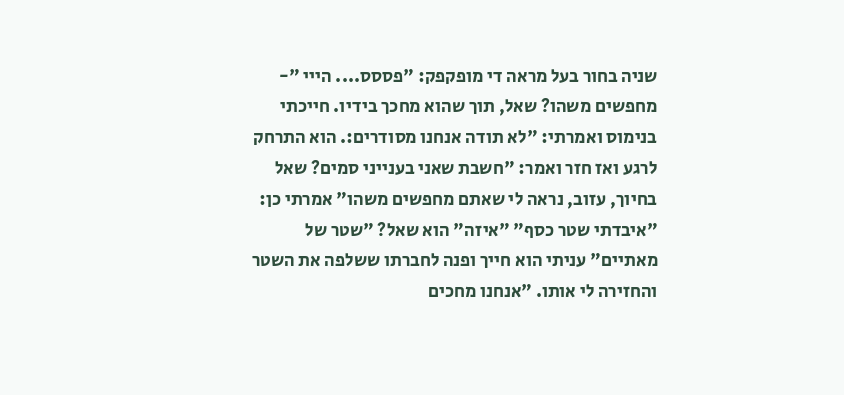שניה בחור בעל מראה די מופקפק: "פססס.... הייי "- מחפשים משהו? שאל, תוך שהוא מחכך בידיו. חייכתי בנימוס ואמרתי: "לא תודה אנחנו מסודרים:. הוא התרחק לרגע ואז חזר ואמר: "חשבת שאני בענייני סמים? שאל בחיוך, עזוב, נראה לי שאתם מחפשים משהו" אמרתי כן: "איבדתי שטר כסף" "איזה" הוא שאל? "שטר של מאתיים" עניתי הוא חייך ופנה לחברתו ששלפה את השטר והחזירה לי אותו. "אנחנו מחכים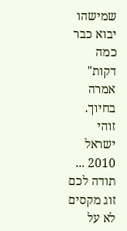שמישהו יבוא כבר כמה דקות" אמרה בחיוך.
זוהי ישראל 2010 ...
תודה לכם זוג מקסים לא על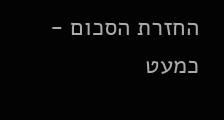החזרת הסכום - כמעט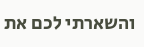והשארתי לכם את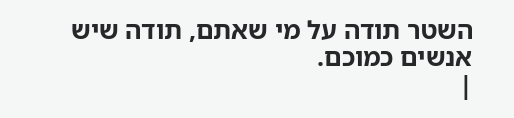השטר תודה על מי שאתם, תודה שיש אנשים כמוכם.
|